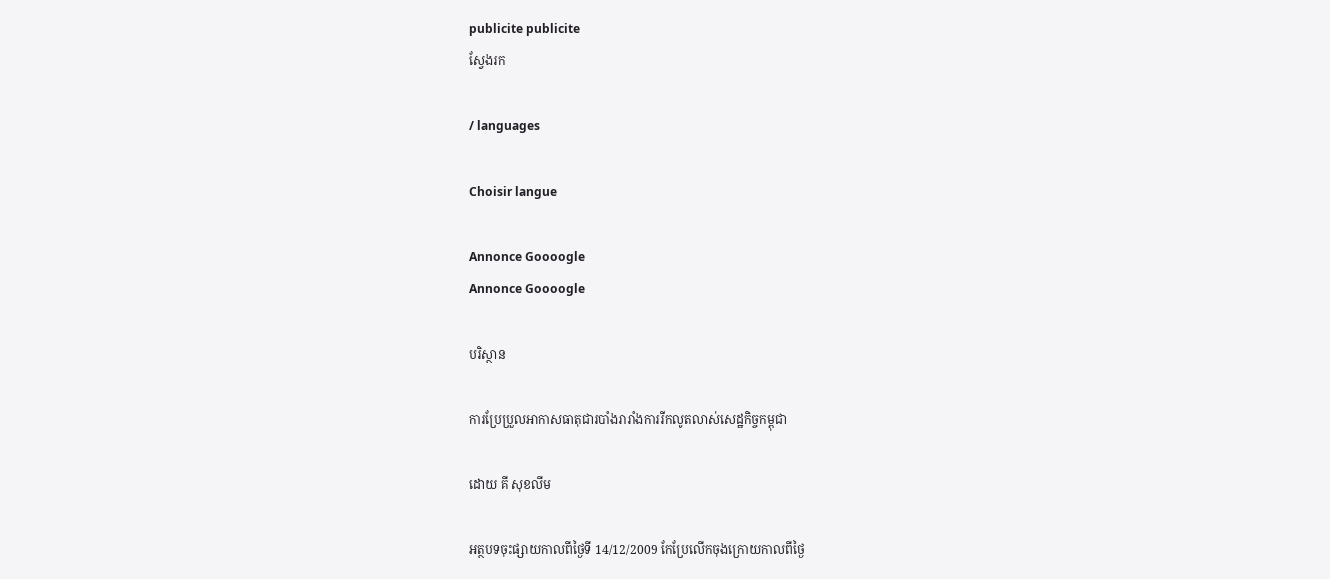publicite publicite
ស្វែងរក

/ languages

Choisir langue

Annonce Goooogle
Annonce Goooogle

បរិស្ថាន

ការប្រែប្រួលអាកាសធាតុជារបាំងរារាំងការរីកលូតលាស់សេដ្ឋកិច្ចកម្ពុជា

ដោយ គី សុខលីម

អត្ថបទចុះផ្សាយកាលពីថ្ងៃទី 14/12/2009 កែប្រែលើកចុងក្រោយកាលពីថ្ងៃ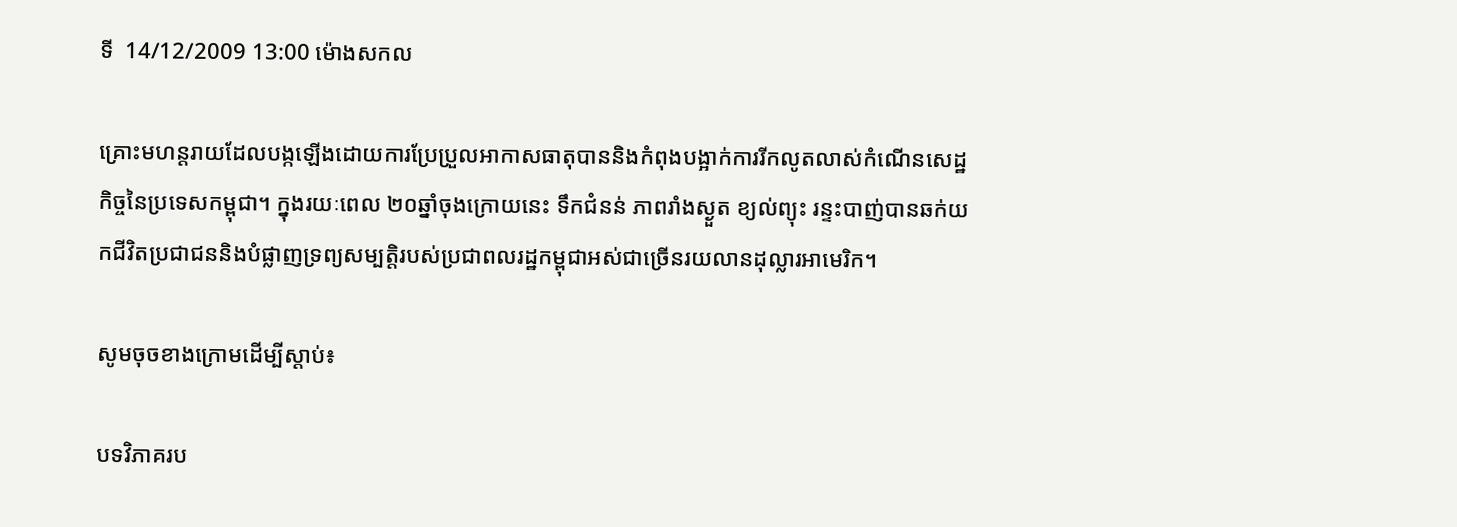ទី  14/12/2009 13:00 ម៉ោងសកល

គ្រោះមហន្តរាយដែលបង្កឡើងដោយការប្រែប្រួលអាកាសធាតុបាននិងកំពុងបង្អាក់ការរីកលូតលាស់កំណើនសេដ្ឋកិច្ចនៃប្រទេសកម្ពុជា។ ក្នុងរយៈពេល ២០ឆ្នាំចុងក្រោយនេះ ទឹកជំនន់ ភាពរាំងស្ងួត ខ្យល់ព្យុះ រន្ទះបាញ់បានឆក់យកជីវិតប្រជាជននិងបំផ្លាញទ្រព្យសម្បត្តិរបស់ប្រជាពលរដ្ឋកម្ពុជាអស់ជាច្រើនរយលានដុល្លារអាមេរិក។

សូមចុចខាងក្រោមដើម្បីស្តាប់៖

បទវិភាគរប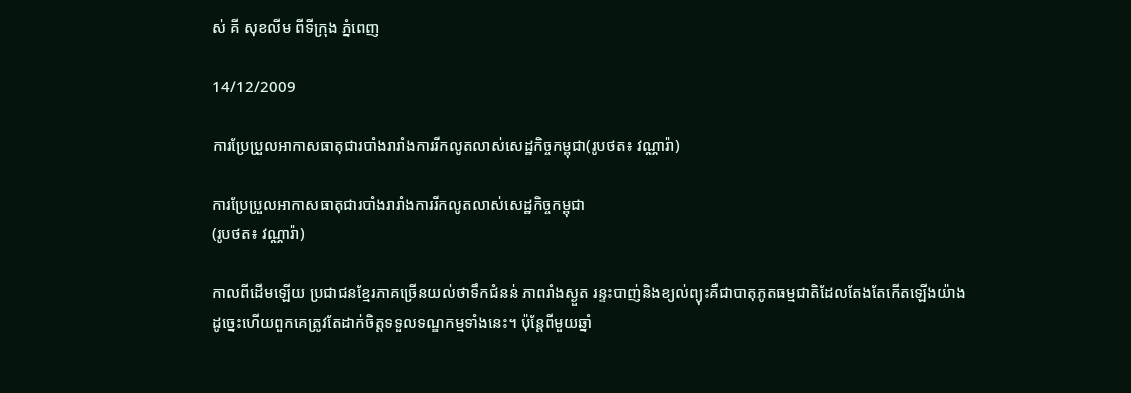ស់ គី សុខលីម ពីទីក្រុង ភ្នំពេញ

14/12/2009

ការប្រែប្រួលអាកាសធាតុជារបាំងរារាំងការរីកលូតលាស់សេដ្ឋកិច្ចកម្ពុជា(រូបថត៖ វណ្ណារ៉ា)

ការប្រែប្រួលអាកាសធាតុជារបាំងរារាំងការរីកលូតលាស់សេដ្ឋកិច្ចកម្ពុជា
(រូបថត៖ វណ្ណារ៉ា)

កាលពីដើមឡើយ ប្រជាជនខ្មែរភាគច្រើនយល់ថាទឹកជំនន់ ភាពរាំងស្ងួត រន្ទះបាញ់និងខ្យល់ព្យុះគឺជាបាតុភូតធម្មជាតិដែលតែងតែកើតឡើងយ៉ាងដូច្នេះហើយពួកគេត្រូវតែដាក់ចិត្តទទួលទណ្ឌកម្មទាំងនេះ។ ប៉ុន្តែពីមួយឆ្នាំ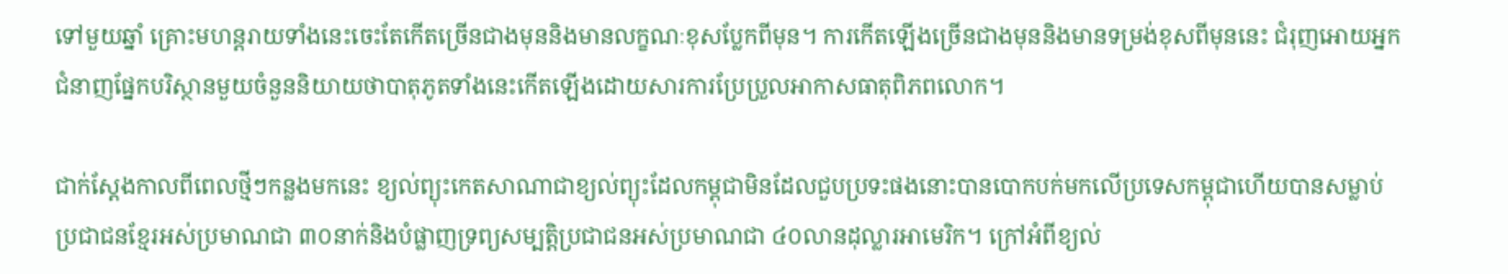ទៅមួយឆ្នាំ គ្រោះមហន្តរាយទាំងនេះចេះតែកើតច្រើនជាងមុននិងមានលក្ខណៈខុសប្លែកពីមុន។ ការកើតឡើងច្រើនជាងមុននិងមានទម្រង់ខុសពីមុននេះ ជំរុញអោយអ្នកជំនាញផ្នែកបរិស្ថានមួយចំនួននិយាយថាបាតុភូតទាំងនេះកើតឡើងដោយសារការប្រែប្រួលអាកាសធាតុពិភពលោក។

ជាក់ស្តែងកាលពីពេលថ្មីៗកន្លងមកនេះ ខ្យល់ព្យុះកេតសាណាជាខ្យល់ព្យុះដែលកម្ពុជាមិនដែលជួបប្រទះផងនោះបានបោកបក់មកលើប្រទេសកម្ពុជាហើយបានសម្លាប់ប្រជាជនខ្មែរអស់ប្រមាណជា ៣០នាក់និងបំផ្លាញទ្រព្យសម្បត្តិប្រជាជនអស់ប្រមាណជា ៤០លានដុល្លារអាមេរិក។ ក្រៅអំពីខ្យល់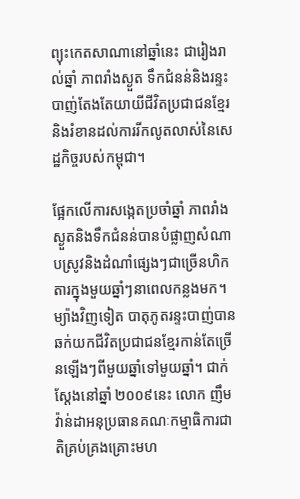ព្យុះកេតសាណានៅឆ្នាំនេះ ជារៀងរាល់ឆ្នាំ ភាពរាំងស្ងួត ទឹកជំនន់និងរន្ទះបាញ់តែងតែយាយីជីវិតប្រជាជនខ្មែរនិងរំខានដល់ការរីកលូតលាស់នៃសេដ្ឋកិច្ចរបស់កម្ពុជា។

ផ្អែកលើការសង្កេតប្រចាំឆ្នាំ ភាពរាំងស្ងួតនិងទឹកជំនន់បានបំផ្លាញសំណាបស្រូវនិងដំណាំផ្សេងៗជាច្រើនហិកតារក្នុងមួយឆ្នាំៗនាពេលកន្លងមក។ ម្យ៉ាងវិញទៀត បាតុភូតរន្ទះបាញ់បានឆក់យកជីវិតប្រជាជនខ្មែរកាន់តែច្រើនឡើងៗពីមួយឆ្នាំទៅមួយឆ្នាំ។ ជាក់ស្តែងនៅឆ្នាំ ២០០៩នេះ លោក ញឹមវ៉ាន់ដាអនុប្រធានគណៈកម្មាធិការជាតិគ្រប់គ្រងគ្រោះមហ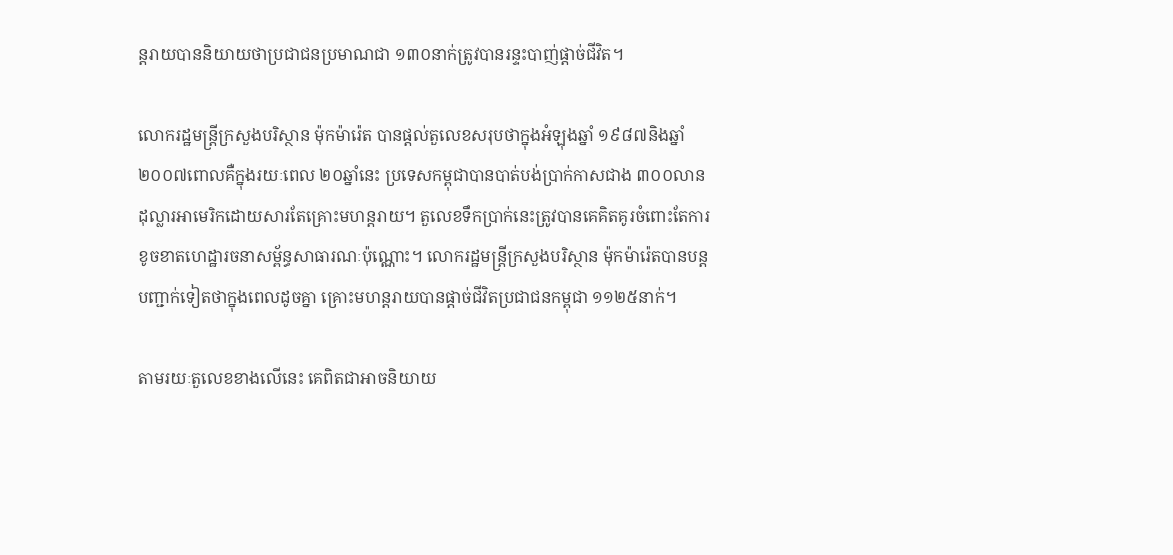ន្តរាយបាននិយាយថាប្រជាជនប្រមាណជា ១៣០នាក់ត្រូវបានរន្ទះបាញ់ផ្តាច់ជីវិត។

លោករដ្ឋមន្ត្រីក្រសួងបរិស្ថាន ម៉ុកម៉ារ៉េត បានផ្តល់តួលេខសរុបថាក្នុងអំឡុងឆ្នាំ ១៩៨៧និងឆ្នាំ ២០០៧ពោលគឺក្នុងរយៈពេល ២០ឆ្នាំនេះ ប្រទេសកម្ពុជាបានបាត់បង់ប្រាក់កាសជាង ៣០០លានដុល្លារអាមេរិកដោយសារតែគ្រោះមហន្តរាយ។ តួលេខទឹកប្រាក់នេះត្រូវបានគេគិតគូរចំពោះតែការខូចខាតហេដ្ឋារចនាសម្ព័ន្ធសាធារណៈប៉ុណ្ណោះ។ លោករដ្ឋមន្ត្រីក្រសួងបរិស្ថាន ម៉ុកម៉ារ៉េតបានបន្តបញ្ជាក់ទៀតថាក្នុងពេលដូចគ្នា គ្រោះមហន្តរាយបានផ្តាច់ជីវិតប្រជាជនកម្ពុជា ១១២៥នាក់។

តាមរយៈតួលេខខាងលើនេះ គេពិតជាអាចនិយាយ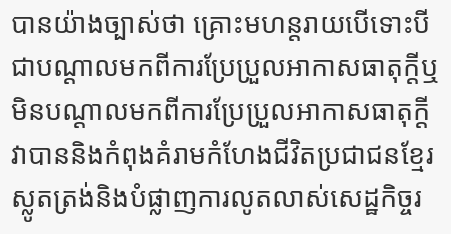បានយ៉ាងច្បាស់ថា គ្រោះមហន្តរាយបើទោះបីជាបណ្តាលមកពីការប្រែប្រួលអាកាសធាតុក្តីឬមិនបណ្តាលមកពីការប្រែប្រួលអាកាសធាតុក្តី វាបាននិងកំពុងគំរាមកំហែងជីវិតប្រជាជនខ្មែរស្លូតត្រង់និងបំផ្លាញការលូតលាស់សេដ្ឋកិច្ចរ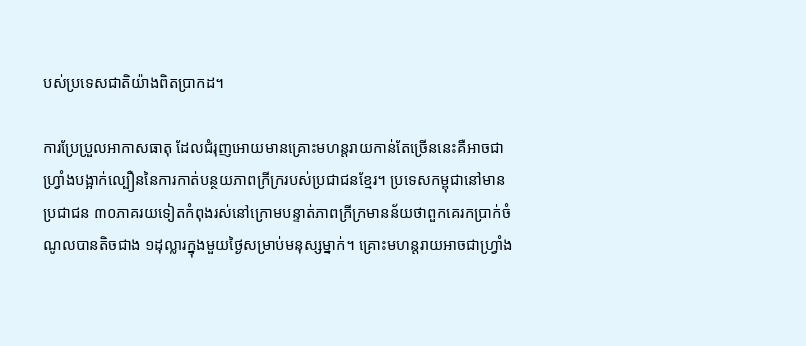បស់ប្រទេសជាតិយ៉ាងពិតប្រាកដ។

ការប្រែប្រួលអាកាសធាតុ ដែលជំរុញអោយមានគ្រោះមហន្តរាយកាន់តែច្រើននេះគឺអាចជាហ្វ្រាំងបង្អាក់ល្បឿននៃការកាត់បន្ថយភាពក្រីក្ររបស់ប្រជាជនខ្មែរ។ ប្រទេសកម្ពុជានៅមានប្រជាជន ៣០ភាគរយទៀតកំពុងរស់នៅក្រោមបន្ទាត់ភាពក្រីក្រមានន័យថាពួកគេរកប្រាក់ចំណូលបានតិចជាង ១ដុល្លារក្នុងមួយថ្ងៃសម្រាប់មនុស្សម្នាក់។ គ្រោះមហន្តរាយអាចជាហ្រ្វាំង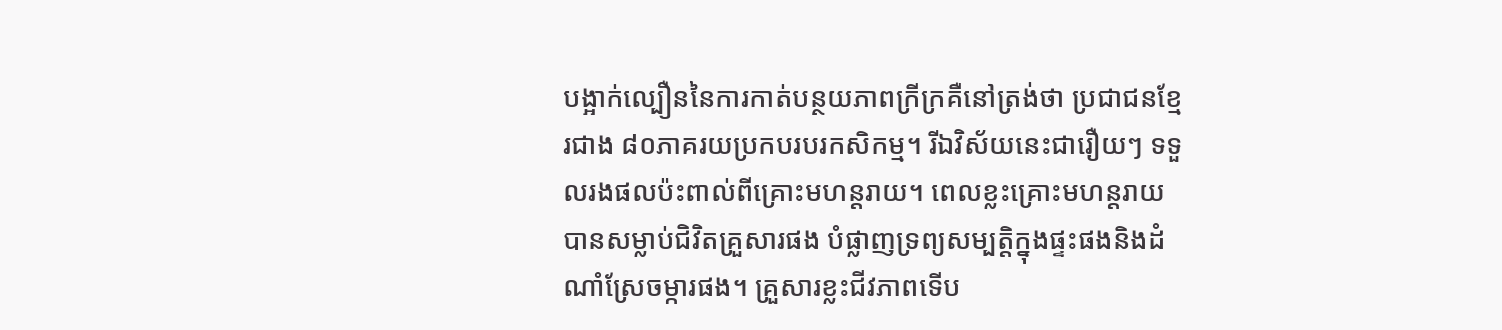បង្អាក់ល្បឿននៃការកាត់បន្ថយភាពក្រីក្រគឺនៅត្រង់ថា ប្រជាជនខ្មែរជាង ៨០ភាគរយប្រកបរបរកសិកម្ម។ រីឯវិស័យនេះជារឿយៗ ទទួលរងផលប៉ះពាល់ពីគ្រោះមហន្តរាយ។ ពេលខ្លះគ្រោះមហន្តរាយបានសម្លាប់ជិវិតគ្រួសារផង បំផ្លាញទ្រព្យសម្បត្តិក្នុងផ្ទះផងនិងដំណាំស្រែចម្ការផង។ គ្រួសារខ្លះជីវភាពទើប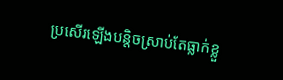ប្រសើរឡើងបន្តិចស្រាប់តែធ្លាក់ខ្លួ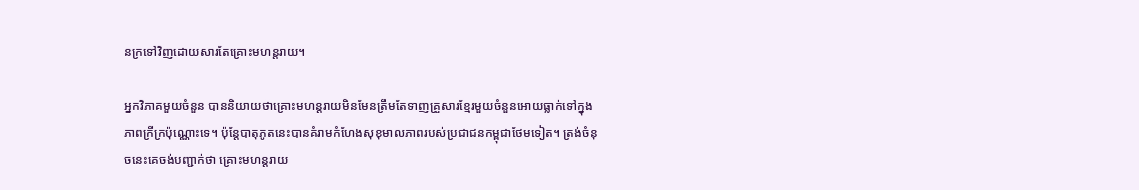នក្រទៅវិញដោយសារតែគ្រោះមហន្តរាយ។

អ្នកវិភាគមួយចំនួន បាននិយាយថាគ្រោះមហន្តរាយមិនមែនត្រឹមតែទាញគ្រួសារខ្មែរមួយចំនួនអោយធ្លាក់ទៅក្នុងភាពក្រីក្រប៉ុណ្ណោះទេ។ ប៉ុន្តែបាតុភូតនេះបានគំរាមកំហែងសុខុមាលភាពរបស់ប្រជាជនកម្ពុជាថែមទៀត។ ត្រង់ចំនុចនេះគេចង់បញ្ជាក់ថា គ្រោះមហន្តរាយ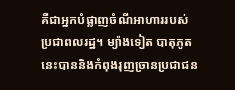គឺជាអ្នកបំផ្លាញចំណីអាហាររបស់ប្រជាពលរដ្ឋ។ ម្យ៉ាងទៀត បាតុភូតនេះបាននិងកំពុងរុញច្រានប្រជាជន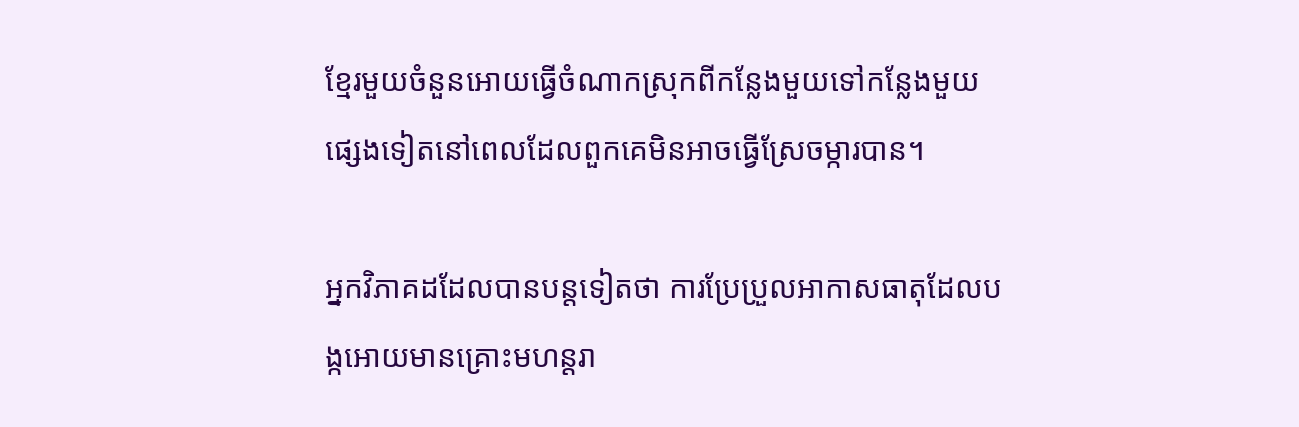ខ្មែរមួយចំនួនអោយធ្វើចំណាកស្រុកពីកន្លែងមួយទៅកន្លែងមួយផ្សេងទៀតនៅពេលដែលពួកគេមិនអាចធ្វើស្រែចម្ការបាន។

អ្នកវិភាគដដែលបានបន្តទៀតថា ការប្រែប្រួលអាកាសធាតុដែលបង្កអោយមានគ្រោះមហន្តរា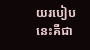យរបៀបនេះគឺជា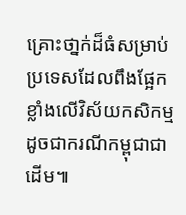គ្រោះថា្នក់ដ៏ធំសម្រាប់ប្រទេសដែលពឹងផ្អែកខ្លាំងលើវិស័យកសិកម្មដូចជាករណីកម្ពុជាជាដើម៕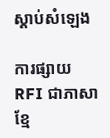ស្តាប់សំឡេង

ការផ្សាយ RFI ជាភាសាខ្មែ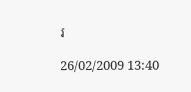រ

26/02/2009 13:40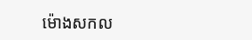ម៉ោងសកល